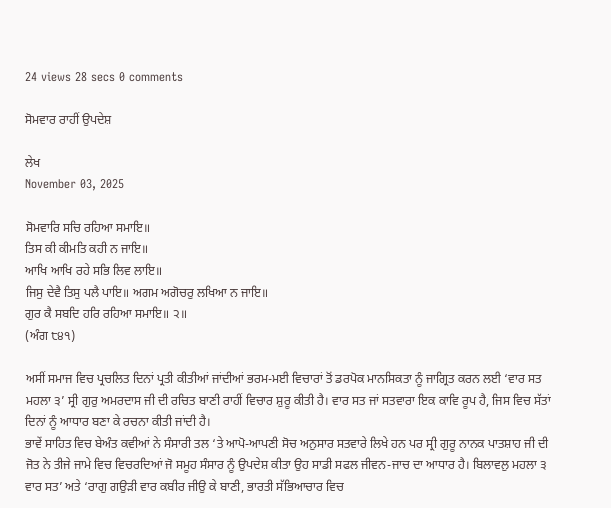24 views 28 secs 0 comments

ਸੋਮਵਾਰ ਰਾਹੀਂ ਉਪਦੇਸ਼

ਲੇਖ
November 03, 2025

ਸੋਮਵਾਰਿ ਸਚਿ ਰਹਿਆ ਸਮਾਇ॥
ਤਿਸ ਕੀ ਕੀਮਤਿ ਕਹੀ ਨ ਜਾਇ॥
ਆਖਿ ਆਖਿ ਰਹੇ ਸਭਿ ਲਿਵ ਲਾਇ॥
ਜਿਸੁ ਦੇਵੈ ਤਿਸੁ ਪਲੈ ਪਾਇ॥ ਅਗਮ ਅਗੋਚਰੁ ਲਖਿਆ ਨ ਜਾਇ॥
ਗੁਰ ਕੈ ਸਬਦਿ ਹਰਿ ਰਹਿਆ ਸਮਾਇ॥ ੨॥
(ਅੰਗ ੮੪੧)

ਅਸੀਂ ਸਮਾਜ ਵਿਚ ਪ੍ਰਚਲਿਤ ਦਿਨਾਂ ਪ੍ਰਤੀ ਕੀਤੀਆਂ ਜਾਂਦੀਆਂ ਭਰਮ-ਮਈ ਵਿਚਾਰਾਂ ਤੋਂ ਡਰਪੋਕ ਮਾਨਸਿਕਤਾ ਨੂੰ ਜਾਗ੍ਰਿਤ ਕਰਨ ਲਈ ‘ਵਾਰ ਸਤ ਮਹਲਾ ੩’ ਸ੍ਰੀ ਗੁਰੁ ਅਮਰਦਾਸ ਜੀ ਦੀ ਰਚਿਤ ਬਾਣੀ ਰਾਹੀਂ ਵਿਚਾਰ ਸ਼ੁਰੂ ਕੀਤੀ ਹੈ। ਵਾਰ ਸਤ ਜਾਂ ਸਤਵਾਰਾ ਇਕ ਕਾਵਿ ਰੂਪ ਹੈ, ਜਿਸ ਵਿਚ ਸੱਤਾਂ ਦਿਨਾਂ ਨੂੰ ਆਧਾਰ ਬਣਾ ਕੇ ਰਚਨਾ ਕੀਤੀ ਜਾਂਦੀ ਹੈ।
ਭਾਵੇਂ ਸਾਹਿਤ ਵਿਚ ਬੇਅੰਤ ਕਵੀਆਂ ਨੇ ਸੰਸਾਰੀ ਤਲ ‘ਤੇ ਆਪੋ-ਆਪਣੀ ਸੋਚ ਅਨੁਸਾਰ ਸਤਵਾਰੇ ਲਿਖੇ ਹਨ ਪਰ ਸ੍ਰੀ ਗੁਰੂ ਨਾਨਕ ਪਾਤਸ਼ਾਹ ਜੀ ਦੀ ਜੋਤ ਨੇ ਤੀਜੇ ਜਾਮੇ ਵਿਚ ਵਿਚਰਦਿਆਂ ਜੋ ਸਮੂਹ ਸੰਸਾਰ ਨੂੰ ਉਪਦੇਸ਼ ਕੀਤਾ ਉਹ ਸਾਡੀ ਸਫਲ ਜੀਵਨ-ਜਾਚ ਦਾ ਆਧਾਰ ਹੈ। ਬਿਲਾਵਲੁ ਮਹਲਾ ੩ ਵਾਰ ਸਤ’ ਅਤੇ ‘ਰਾਗੁ ਗਉੜੀ ਵਾਰ ਕਬੀਰ ਜੀਉ ਕੇ ਬਾਣੀ, ਭਾਰਤੀ ਸੱਭਿਆਚਾਰ ਵਿਚ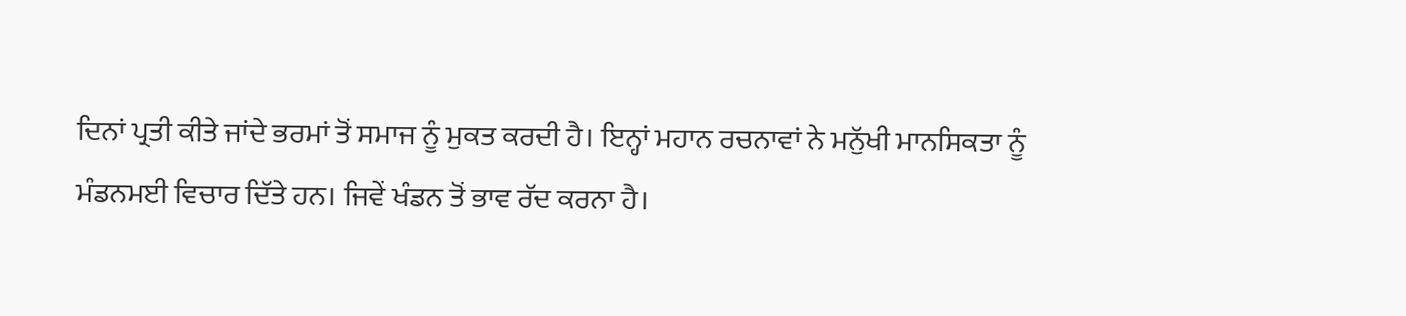ਦਿਨਾਂ ਪ੍ਰਤੀ ਕੀਤੇ ਜਾਂਦੇ ਭਰਮਾਂ ਤੋਂ ਸਮਾਜ ਨੂੰ ਮੁਕਤ ਕਰਦੀ ਹੈ। ਇਨ੍ਹਾਂ ਮਹਾਨ ਰਚਨਾਵਾਂ ਨੇ ਮਨੁੱਖੀ ਮਾਨਸਿਕਤਾ ਨੂੰ ਮੰਡਨਮਈ ਵਿਚਾਰ ਦਿੱਤੇ ਹਨ। ਜਿਵੇਂ ਖੰਡਨ ਤੋਂ ਭਾਵ ਰੱਦ ਕਰਨਾ ਹੈ।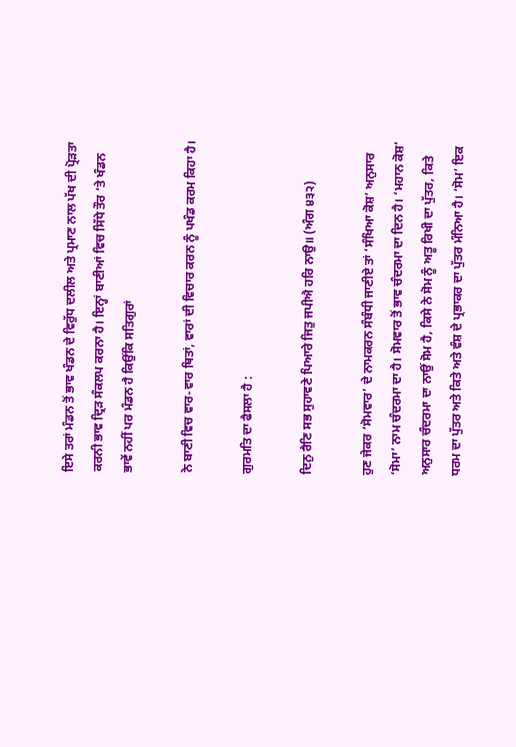ਇਸੇ ਤਰਾਂ ਮੰਡਨ ਤੋਂ ਭਾਵ ਖੰਡਨ ਦੇ ਵਿਰੁੱਧ ਦਲੀਲ ਅਤੇ ਪ੍ਰਮਾਣ ਨਾਲ ਪੱਖ ਦੀ ਪ੍ਰੋੜਤਾ ਕਰਨੀ ਭਾਵ ਦ੍ਰਿੜ ਸੰਕਲਪ ਕਰਨਾ ਹੈ। ਇਨ੍ਹਾਂ ਬਾਣੀਆਂ ਵਿਚ ਸਿੱਧੇ ਤੌਰ ‘ਤੇ ਖੰਡਨ ਭਾਵੇਂ ਨਹੀਂ ਪਰ ਮੰਡਨ ਹੈ ਕਿਉਂਕਿ ਸਤਿਗੁਰਾਂ

ਨੇ ਬਾਣੀ ਵਿਚ ਵਾਰ-ਵਾਰ ਥਿਤਾਂ, ਵਾਰਾਂ ਦੀ ਵਿਚਾਰ ਕਰਨ ਨੂੰ ਪਖੰਡ ਕਰਮ ਕਿਹਾ ਹੈ।

ਗੁਰਮਤਿ ਦਾ ਫੈਸਲਾ ਹੈ :

ਦਿਨੁ ਰੈਣਿ ਸਭ ਸੁਹਾਵਣੇ ਪਿਆਰੇ ਜਿਤੁ ਜਪੀਐ ਹਰਿ ਨਾਉ॥ (ਅੰਗ ੪੩੨)

ਹੁਣ ਜੇਕਰ ‘ਸੋਮਵਾਰ’ ਦੇ ਨਾਮਕਰਨ ਸੰਬੰਧੀ ਜਾਣੀਏ ਤਾਂ ‘ਸੰਖਿਆ ਕੋਸ਼’ ਅਨੁਸਾਰ ‘ਸੋਮਾ’ ਨਾਮ ਚੰਦਰਮਾ ਦਾ ਹੈ। ਸੋਮਵਾਰ ਤੋਂ ਭਾਵ ਚੰਦਰਮਾ ਦਾ ਦਿਨ ਹੈ। ‘ਮਹਾਨ ਕੋਸ਼’ ਅਨੁਸਾਰ ਚੰਦਰਮਾ ਦਾ ਨਾਉਂ ਸੋਮ ਹੈ, ਕਿਸੇ ਨੇ ਸੋਮ ਨੂੰ ਅਤੂ ਰਿਖੀ ਦਾ ਪੁੱਤਰ, ਕਿਤੇ ਧਰਮ ਦਾ ਪੁੱਤਰ ਅਤੇ ਕਿਤੇ ਅਤੇ ਵੰਸ਼ ਦੇ ਪ੍ਰਭਾਕਰ ਦਾ ਪੁੱਤਰ ਮੰਨਿਆ ਹੈ। ‘ਸੋਮ’ ਇਕ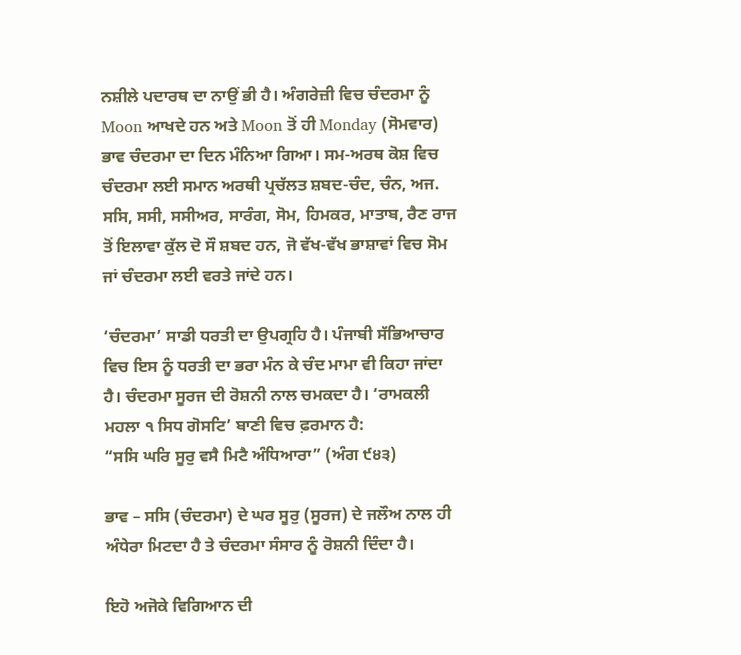ਨਸ਼ੀਲੇ ਪਦਾਰਥ ਦਾ ਨਾਉਂ ਭੀ ਹੈ। ਅੰਗਰੇਜ਼ੀ ਵਿਚ ਚੰਦਰਮਾ ਨੂੰ Moon ਆਖਦੇ ਹਨ ਅਤੇ Moon ਤੋਂ ਹੀ Monday (ਸੋਮਵਾਰ) ਭਾਵ ਚੰਦਰਮਾ ਦਾ ਦਿਨ ਮੰਨਿਆ ਗਿਆ। ਸਮ-ਅਰਥ ਕੋਸ਼ ਵਿਚ ਚੰਦਰਮਾ ਲਈ ਸਮਾਨ ਅਰਥੀ ਪ੍ਰਚੱਲਤ ਸ਼ਬਦ-ਚੰਦ, ਚੰਨ, ਅਜ. ਸਸਿ, ਸਸੀ, ਸਸੀਅਰ, ਸਾਰੰਗ, ਸੋਮ, ਹਿਮਕਰ, ਮਾਤਾਬ, ਰੈਣ ਰਾਜ ਤੋਂ ਇਲਾਵਾ ਕੁੱਲ ਦੋ ਸੌ ਸ਼ਬਦ ਹਨ, ਜੋ ਵੱਖ-ਵੱਖ ਭਾਸ਼ਾਵਾਂ ਵਿਚ ਸੋਮ ਜਾਂ ਚੰਦਰਮਾ ਲਈ ਵਰਤੇ ਜਾਂਦੇ ਹਨ।

‘ਚੰਦਰਮਾ’ ਸਾਡੀ ਧਰਤੀ ਦਾ ਉਪਗ੍ਰਹਿ ਹੈ। ਪੰਜਾਬੀ ਸੱਭਿਆਚਾਰ ਵਿਚ ਇਸ ਨੂੰ ਧਰਤੀ ਦਾ ਭਰਾ ਮੰਨ ਕੇ ਚੰਦ ਮਾਮਾ ਵੀ ਕਿਹਾ ਜਾਂਦਾ ਹੈ। ਚੰਦਰਮਾ ਸੂਰਜ ਦੀ ਰੋਸ਼ਨੀ ਨਾਲ ਚਮਕਦਾ ਹੈ। ‘ਰਾਮਕਲੀ ਮਹਲਾ ੧ ਸਿਧ ਗੋਸਟਿ’ ਬਾਣੀ ਵਿਚ ਫ਼ਰਮਾਨ ਹੈ:
“ਸਸਿ ਘਰਿ ਸੂਰੁ ਵਸੈ ਮਿਟੈ ਅੰਧਿਆਰਾ” (ਅੰਗ ੯੪੩)

ਭਾਵ – ਸਸਿ (ਚੰਦਰਮਾ) ਦੇ ਘਰ ਸੂਰੁ (ਸੂਰਜ) ਦੇ ਜਲੌਅ ਨਾਲ ਹੀ ਅੰਧੇਰਾ ਮਿਟਦਾ ਹੈ ਤੇ ਚੰਦਰਮਾ ਸੰਸਾਰ ਨੂੰ ਰੋਸ਼ਨੀ ਦਿੰਦਾ ਹੈ।

ਇਹੋ ਅਜੋਕੇ ਵਿਗਿਆਨ ਦੀ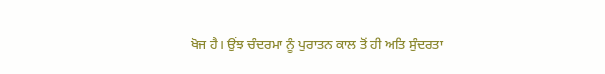ਖੋਜ ਹੈ। ਉਂਝ ਚੰਦਰਮਾ ਨੂੰ ਪੁਰਾਤਨ ਕਾਲ ਤੋਂ ਹੀ ਅਤਿ ਸੁੰਦਰਤਾ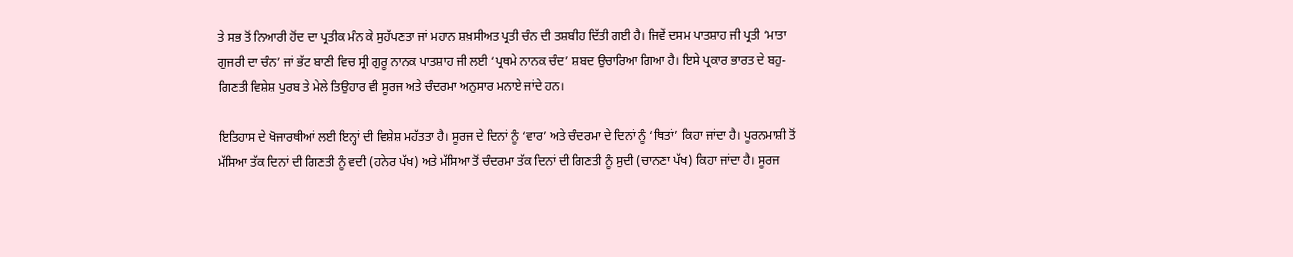ਤੇ ਸਭ ਤੋਂ ਨਿਆਰੀ ਹੋਂਦ ਦਾ ਪ੍ਰਤੀਕ ਮੰਨ ਕੇ ਸੁਹੱਪਣਤਾ ਜਾਂ ਮਹਾਨ ਸ਼ਖ਼ਸੀਅਤ ਪ੍ਰਤੀ ਚੰਨ ਦੀ ਤਸ਼ਬੀਹ ਦਿੱਤੀ ਗਈ ਹੈ। ਜਿਵੇਂ ਦਸਮ ਪਾਤਸ਼ਾਹ ਜੀ ਪ੍ਰਤੀ ‘ਮਾਤਾ ਗੁਜਰੀ ਦਾ ਚੰਨ’ ਜਾਂ ਭੱਟ ਬਾਣੀ ਵਿਚ ਸ੍ਰੀ ਗੁਰੂ ਨਾਨਕ ਪਾਤਸ਼ਾਹ ਜੀ ਲਈ ‘ਪ੍ਰਥਮੇ ਨਾਨਕ ਚੰਦ’ ਸ਼ਬਦ ਉਚਾਰਿਆ ਗਿਆ ਹੈ। ਇਸੇ ਪ੍ਰਕਾਰ ਭਾਰਤ ਦੇ ਬਹੁ-ਗਿਣਤੀ ਵਿਸ਼ੇਸ਼ ਪੁਰਬ ਤੇ ਮੇਲੇ ਤਿਉਹਾਰ ਵੀ ਸੂਰਜ ਅਤੇ ਚੰਦਰਮਾ ਅਨੁਸਾਰ ਮਨਾਏ ਜਾਂਦੇ ਹਨ।

ਇਤਿਹਾਸ ਦੇ ਖੋਜਾਰਥੀਆਂ ਲਈ ਇਨ੍ਹਾਂ ਦੀ ਵਿਸ਼ੇਸ਼ ਮਹੱਤਤਾ ਹੈ। ਸੂਰਜ ਦੇ ਦਿਨਾਂ ਨੂੰ ‘ਵਾਰ’ ਅਤੇ ਚੰਦਰਮਾ ਦੇ ਦਿਨਾਂ ਨੂੰ ‘ਥਿਤਾਂ’ ਕਿਹਾ ਜਾਂਦਾ ਹੈ। ਪੂਰਨਮਾਸ਼ੀ ਤੋਂ ਮੱਸਿਆ ਤੱਕ ਦਿਨਾਂ ਦੀ ਗਿਣਤੀ ਨੂੰ ਵਦੀ (ਹਨੇਰ ਪੱਖ) ਅਤੇ ਮੱਸਿਆ ਤੋਂ ਚੰਦਰਮਾ ਤੱਕ ਦਿਨਾਂ ਦੀ ਗਿਣਤੀ ਨੂੰ ਸੁਦੀ (ਚਾਨਣਾ ਪੱਖ) ਕਿਹਾ ਜਾਂਦਾ ਹੈ। ਸੂਰਜ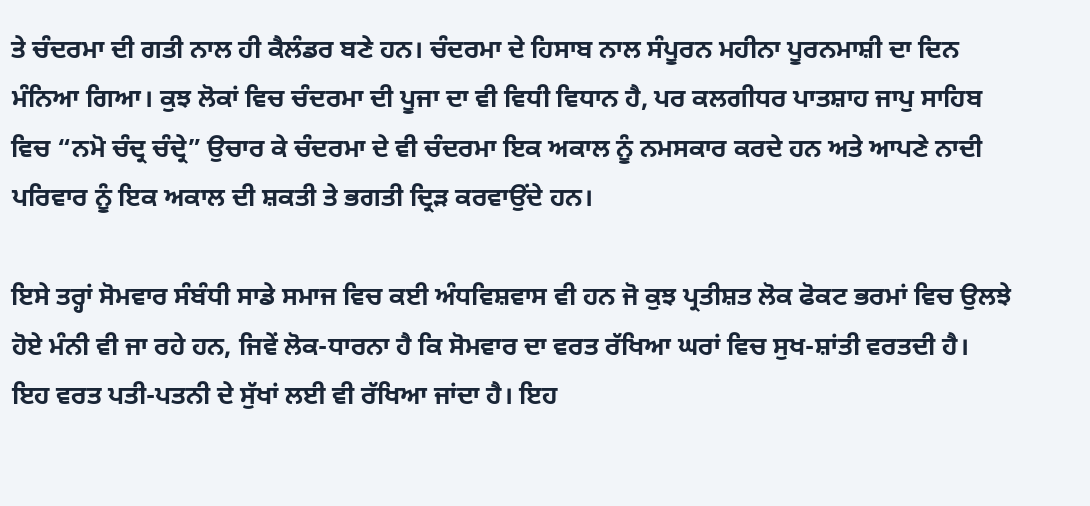ਤੇ ਚੰਦਰਮਾ ਦੀ ਗਤੀ ਨਾਲ ਹੀ ਕੈਲੰਡਰ ਬਣੇ ਹਨ। ਚੰਦਰਮਾ ਦੇ ਹਿਸਾਬ ਨਾਲ ਸੰਪੂਰਨ ਮਹੀਨਾ ਪੂਰਨਮਾਸ਼ੀ ਦਾ ਦਿਨ ਮੰਨਿਆ ਗਿਆ। ਕੁਝ ਲੋਕਾਂ ਵਿਚ ਚੰਦਰਮਾ ਦੀ ਪੂਜਾ ਦਾ ਵੀ ਵਿਧੀ ਵਿਧਾਨ ਹੈ, ਪਰ ਕਲਗੀਧਰ ਪਾਤਸ਼ਾਹ ਜਾਪੁ ਸਾਹਿਬ ਵਿਚ “ਨਮੋ ਚੰਦ੍ਰ ਚੰਦ੍ਰੇ” ਉਚਾਰ ਕੇ ਚੰਦਰਮਾ ਦੇ ਵੀ ਚੰਦਰਮਾ ਇਕ ਅਕਾਲ ਨੂੰ ਨਮਸਕਾਰ ਕਰਦੇ ਹਨ ਅਤੇ ਆਪਣੇ ਨਾਦੀ ਪਰਿਵਾਰ ਨੂੰ ਇਕ ਅਕਾਲ ਦੀ ਸ਼ਕਤੀ ਤੇ ਭਗਤੀ ਦ੍ਰਿੜ ਕਰਵਾਉਂਦੇ ਹਨ।

ਇਸੇ ਤਰ੍ਹਾਂ ਸੋਮਵਾਰ ਸੰਬੰਧੀ ਸਾਡੇ ਸਮਾਜ ਵਿਚ ਕਈ ਅੰਧਵਿਸ਼ਵਾਸ ਵੀ ਹਨ ਜੋ ਕੁਝ ਪ੍ਰਤੀਸ਼ਤ ਲੋਕ ਫੋਕਟ ਭਰਮਾਂ ਵਿਚ ਉਲਝੇ ਹੋਏ ਮੰਨੀ ਵੀ ਜਾ ਰਹੇ ਹਨ, ਜਿਵੇਂ ਲੋਕ-ਧਾਰਨਾ ਹੈ ਕਿ ਸੋਮਵਾਰ ਦਾ ਵਰਤ ਰੱਖਿਆ ਘਰਾਂ ਵਿਚ ਸੁਖ-ਸ਼ਾਂਤੀ ਵਰਤਦੀ ਹੈ। ਇਹ ਵਰਤ ਪਤੀ-ਪਤਨੀ ਦੇ ਸੁੱਖਾਂ ਲਈ ਵੀ ਰੱਖਿਆ ਜਾਂਦਾ ਹੈ। ਇਹ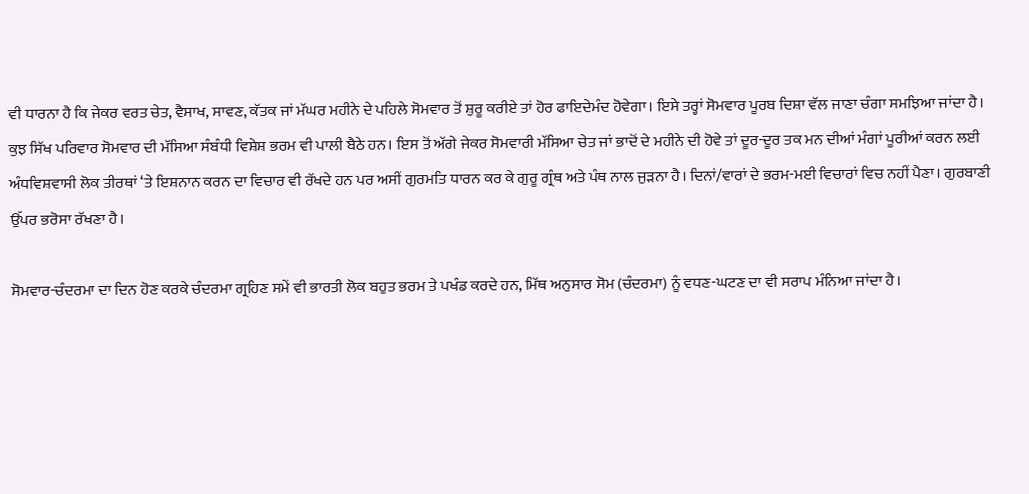ਵੀ ਧਾਰਨਾ ਹੈ ਕਿ ਜੇਕਰ ਵਰਤ ਚੇਤ, ਵੈਸਾਖ, ਸਾਵਣ, ਕੱਤਕ ਜਾਂ ਮੱਘਰ ਮਹੀਨੇ ਦੇ ਪਹਿਲੇ ਸੋਮਵਾਰ ਤੋਂ ਸ਼ੁਰੂ ਕਰੀਏ ਤਾਂ ਹੋਰ ਫਾਇਦੇਮੰਦ ਹੋਵੇਗਾ। ਇਸੇ ਤਰ੍ਹਾਂ ਸੋਮਵਾਰ ਪੂਰਬ ਦਿਸ਼ਾ ਵੱਲ ਜਾਣਾ ਚੰਗਾ ਸਮਝਿਆ ਜਾਂਦਾ ਹੈ। ਕੁਝ ਸਿੱਖ ਪਰਿਵਾਰ ਸੋਮਵਾਰ ਦੀ ਮੱਸਿਆ ਸੰਬੰਧੀ ਵਿਸ਼ੇਸ਼ ਭਰਮ ਵੀ ਪਾਲੀ ਬੈਠੇ ਹਨ। ਇਸ ਤੋਂ ਅੱਗੇ ਜੇਕਰ ਸੋਮਵਾਰੀ ਮੱਸਿਆ ਚੇਤ ਜਾਂ ਭਾਦੋਂ ਦੇ ਮਹੀਨੇ ਦੀ ਹੋਵੇ ਤਾਂ ਦੂਰ-ਦੂਰ ਤਕ ਮਨ ਦੀਆਂ ਮੰਗਾਂ ਪੂਰੀਆਂ ਕਰਨ ਲਈ ਅੰਧਵਿਸ਼ਵਾਸੀ ਲੋਕ ਤੀਰਥਾਂ ‘ਤੇ ਇਸ਼ਨਾਨ ਕਰਨ ਦਾ ਵਿਚਾਰ ਵੀ ਰੱਖਦੇ ਹਨ ਪਰ ਅਸੀਂ ਗੁਰਮਤਿ ਧਾਰਨ ਕਰ ਕੇ ਗੁਰੂ ਗ੍ਰੰਥ ਅਤੇ ਪੰਥ ਨਾਲ ਜੁੜਨਾ ਹੈ। ਦਿਨਾਂ/ਵਾਰਾਂ ਦੇ ਭਰਮ-ਮਈ ਵਿਚਾਰਾਂ ਵਿਚ ਨਹੀਂ ਪੈਣਾ। ਗੁਰਬਾਣੀ ਉੱਪਰ ਭਰੋਸਾ ਰੱਖਣਾ ਹੈ।

ਸੋਮਵਾਰ-ਚੰਦਰਮਾ ਦਾ ਦਿਨ ਹੋਣ ਕਰਕੇ ਚੰਦਰਮਾ ਗ੍ਰਹਿਣ ਸਮੇਂ ਵੀ ਭਾਰਤੀ ਲੋਕ ਬਹੁਤ ਭਰਮ ਤੇ ਪਖੰਡ ਕਰਦੇ ਹਨ, ਮਿੱਥ ਅਨੁਸਾਰ ਸੋਮ (ਚੰਦਰਮਾ) ਨੂੰ ਵਧਣ-ਘਟਣ ਦਾ ਵੀ ਸਰਾਪ ਮੰਨਿਆ ਜਾਂਦਾ ਹੈ।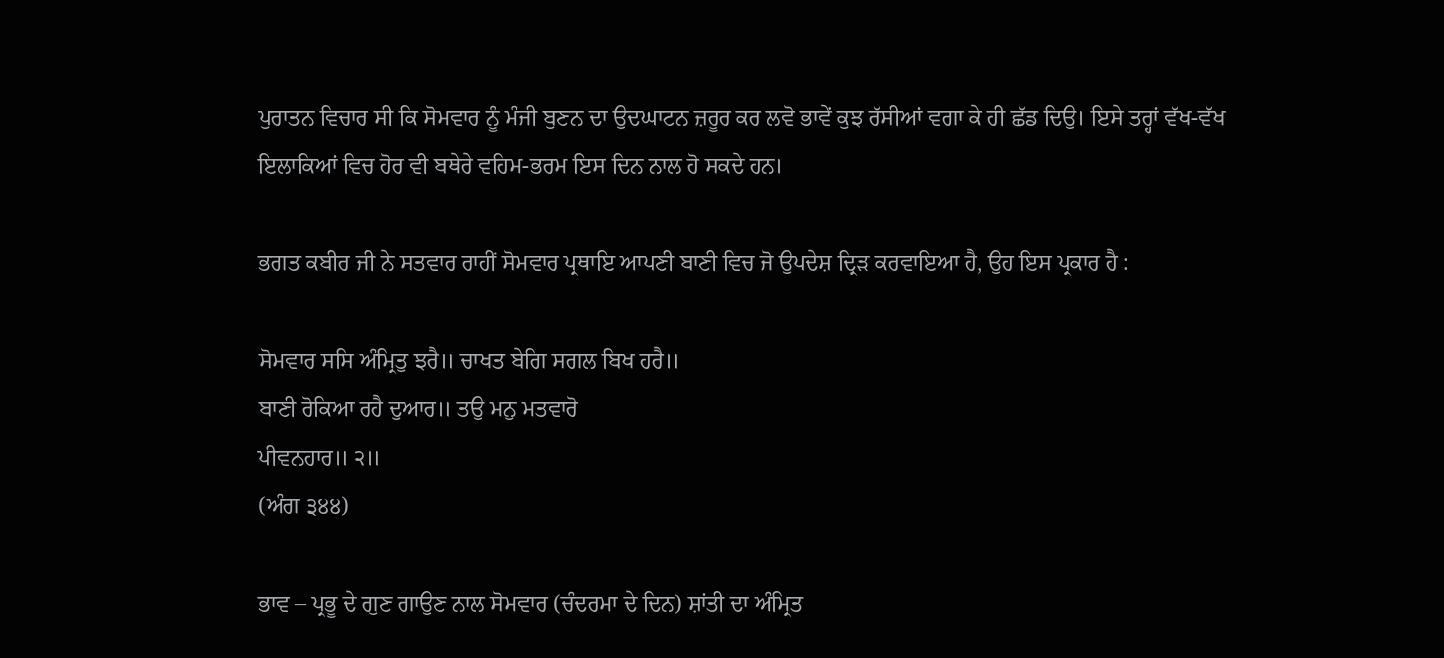ਪੁਰਾਤਨ ਵਿਚਾਰ ਸੀ ਕਿ ਸੋਮਵਾਰ ਨੂੰ ਮੰਜੀ ਬੁਣਨ ਦਾ ਉਦਘਾਟਨ ਜ਼ਰੂਰ ਕਰ ਲਵੋ ਭਾਵੇਂ ਕੁਝ ਰੱਸੀਆਂ ਵਗਾ ਕੇ ਹੀ ਛੱਡ ਦਿਉ। ਇਸੇ ਤਰ੍ਹਾਂ ਵੱਖ-ਵੱਖ ਇਲਾਕਿਆਂ ਵਿਚ ਹੋਰ ਵੀ ਬਥੇਰੇ ਵਹਿਮ-ਭਰਮ ਇਸ ਦਿਨ ਨਾਲ ਹੋ ਸਕਦੇ ਹਨ।

ਭਗਤ ਕਬੀਰ ਜੀ ਨੇ ਸਤਵਾਰ ਰਾਹੀਂ ਸੋਮਵਾਰ ਪ੍ਰਥਾਇ ਆਪਣੀ ਬਾਣੀ ਵਿਚ ਜੋ ਉਪਦੇਸ਼ ਦ੍ਰਿੜ ਕਰਵਾਇਆ ਹੈ, ਉਹ ਇਸ ਪ੍ਰਕਾਰ ਹੈ :

ਸੋਮਵਾਰ ਸਸਿ ਅੰਮ੍ਰਿਤੁ ਝਰੈ॥ ਚਾਖਤ ਬੇਗਿ ਸਗਲ ਬਿਖ ਹਰੈ॥
ਬਾਣੀ ਰੋਕਿਆ ਰਹੈ ਦੁਆਰ॥ ਤਉ ਮਨੁ ਮਤਵਾਰੋ
ਪੀਵਨਹਾਰ॥ ੨॥
(ਅੰਗ ੩੪੪)

ਭਾਵ – ਪ੍ਰਭੂ ਦੇ ਗੁਣ ਗਾਉਣ ਨਾਲ ਸੋਮਵਾਰ (ਚੰਦਰਮਾ ਦੇ ਦਿਨ) ਸ਼ਾਂਤੀ ਦਾ ਅੰਮ੍ਰਿਤ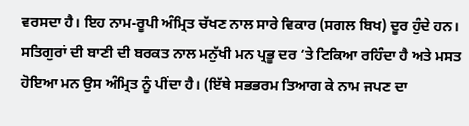ਵਰਸਦਾ ਹੈ। ਇਹ ਨਾਮ-ਰੂਪੀ ਅੰਮ੍ਰਿਤ ਚੱਖਣ ਨਾਲ ਸਾਰੇ ਵਿਕਾਰ (ਸਗਲ ਬਿਖ) ਦੂਰ ਹੁੰਦੇ ਹਨ। ਸਤਿਗੁਰਾਂ ਦੀ ਬਾਣੀ ਦੀ ਬਰਕਤ ਨਾਲ ਮਨੁੱਖੀ ਮਨ ਪ੍ਰਭੂ ਦਰ ‘ਤੇ ਟਿਕਿਆ ਰਹਿੰਦਾ ਹੈ ਅਤੇ ਮਸਤ ਹੋਇਆ ਮਨ ਉਸ ਅੰਮ੍ਰਿਤ ਨੂੰ ਪੀਂਦਾ ਹੈ। (ਇੱਥੇ ਸਭਭਰਮ ਤਿਆਗ ਕੇ ਨਾਮ ਜਪਣ ਦਾ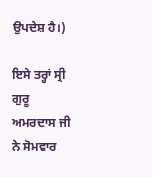ਉਪਦੇਸ਼ ਹੈ।)

ਇਸੇ ਤਰ੍ਹਾਂ ਸ੍ਰੀ ਗੁਰੂ ਅਮਰਦਾਸ ਜੀ ਨੇ ਸੋਮਵਾਰ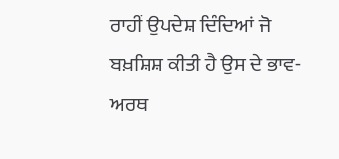ਰਾਹੀਂ ਉਪਦੇਸ਼ ਦਿੰਦਿਆਂ ਜੋ ਬਖ਼ਸ਼ਿਸ਼ ਕੀਤੀ ਹੈ ਉਸ ਦੇ ਭਾਵ-ਅਰਥ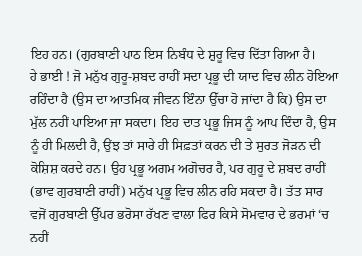ਇਹ ਹਨ। (ਗੁਰਬਾਣੀ ਪਾਠ ਇਸ ਨਿਬੰਧ ਦੇ ਸ਼ੁਰੂ ਵਿਚ ਦਿੱਤਾ ਗਿਆ ਹੈ।
ਹੇ ਭਾਈ ! ਜੋ ਮਨੁੱਖ ਗੁਰੂ-ਸ਼ਬਦ ਰਾਹੀਂ ਸਦਾ ਪ੍ਰਭੂ ਦੀ ਯਾਦ ਵਿਚ ਲੀਨ ਹੋਇਆ ਰਹਿੰਦਾ ਹੈ (ਉਸ ਦਾ ਆਤਮਿਕ ਜੀਵਨ ਇੰਨਾ ਉੱਚਾ ਹੋ ਜਾਂਦਾ ਹੈ ਕਿ) ਉਸ ਦਾ ਮੁੱਲ ਨਹੀਂ ਪਾਇਆ ਜਾ ਸਕਦਾ। ਇਹ ਦਾਤ ਪ੍ਰਭੂ ਜਿਸ ਨੂੰ ਆਪ ਦਿੰਦਾ ਹੈ, ਉਸ ਨੂੰ ਹੀ ਮਿਲਦੀ ਹੈ, ਉਂਝ ਤਾਂ ਸਾਰੇ ਹੀ ਸਿਫ਼ਤਾਂ ਕਰਨ ਦੀ ਤੇ ਸੁਰਤ ਜੋੜਨ ਦੀ ਕੋਸ਼ਿਸ਼ ਕਰਦੇ ਹਨ। ਉਹ ਪ੍ਰਭੂ ਅਗਮ ਅਗੋਚਰ ਹੈ, ਪਰ ਗੁਰੂ ਦੇ ਸ਼ਬਦ ਰਾਹੀਂ (ਭਾਵ ਗੁਰਬਾਣੀ ਰਾਹੀਂ) ਮਨੁੱਖ ਪ੍ਰਭੂ ਵਿਚ ਲੀਨ ਰਹਿ ਸਕਦਾ ਹੈ। ਤੱਤ ਸਾਰ ਵਜੋਂ ਗੁਰਬਾਣੀ ਉੱਪਰ ਭਰੋਸਾ ਰੱਖਣ ਵਾਲਾ ਫਿਰ ਕਿਸੇ ਸੋਮਵਾਰ ਦੇ ਭਰਮਾਂ ‘ਚ ਨਹੀਂ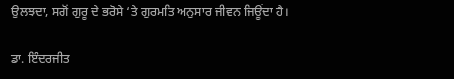ਉਲਝਦਾ, ਸਗੋਂ ਗੁਰੂ ਦੇ ਭਰੋਸੇ ‘ਤੇ ਗੁਰਮਤਿ ਅਨੁਸਾਰ ਜੀਵਨ ਜਿਊਂਦਾ ਹੈ।

ਡਾ. ਇੰਦਰਜੀਤ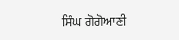ਸਿੰਘ ਗੋਗੋਆਣੀ